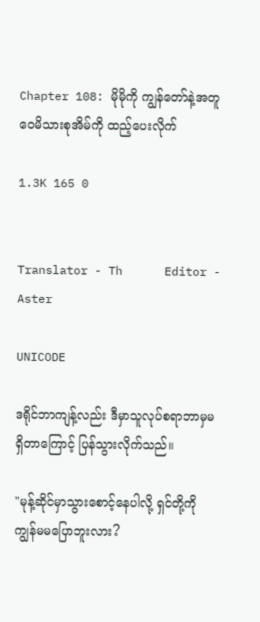Chapter 108: မိုမိုကို ကျွန်တော်နဲ့အတူ ဝေမိသားစုအိမ်ကို ထည့်ပေးလိုက်

1.3K 165 0


Translator - Th      Editor - Aster

UNICODE

ဒရိုင်ဘာကျန့်လည်း ဒီမှာသူလုပ်စရာဘာမှမရှိတာကြောင့် ပြန်သွားလိုက်သည်။

"မုန့်ဆိုင်မှာသွားစောင့်နေပါလို့ ရှင်တို့ကို ကျွန်မမပြောဘူးလား?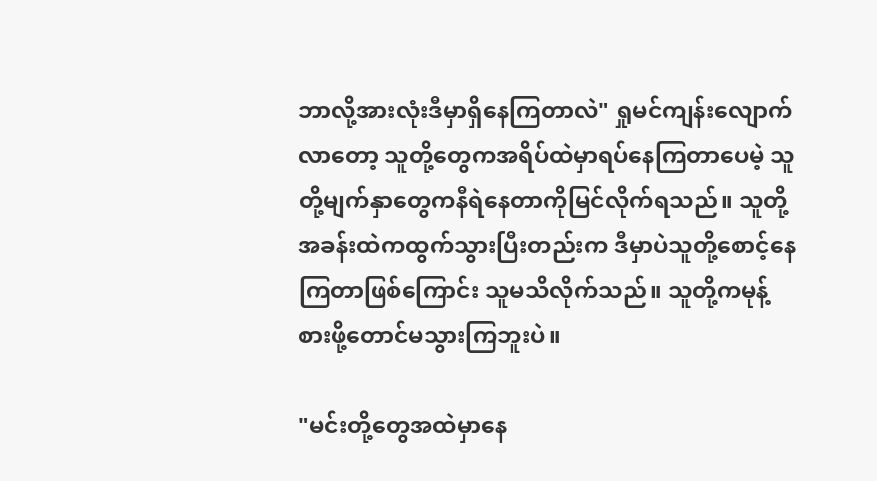ဘာလို့အားလုံးဒီမှာရှိနေကြတာလဲ" ရှုမင်ကျန်းလျောက်လာတော့ သူတို့တွေကအရိပ်ထဲမှာရပ်နေကြတာပေမဲ့ သူတို့မျက်နှာတွေကနီရဲနေတာကိုမြင်လိုက်ရသည်။ သူတို့အခန်းထဲကထွက်သွားပြီးတည်းက ဒီမှာပဲသူတို့စောင့်နေကြတာဖြစ်ကြောင်း သူမသိလိုက်သည်။ သူတို့ကမုန့်စားဖို့တောင်မသွားကြဘူးပဲ။

"မင်းတို့တွေအထဲမှာ‌နေ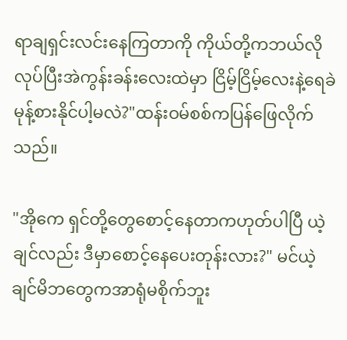ရာချရှင်းလင်းနေကြတာကို ကိုယ်တို့ကဘယ်လိုလုပ်ပြီးအဲကွန်းခန်းလေးထဲမှာ ငြိမ့်ငြိမ့်လေးနဲ့ရေခဲမုန့်စားနိုင်ပါ့မလဲ?"ထန်းဝမ်စစ်ကပြန်ဖြေလိုက်သည်။

"အိုကေ ရှင်တို့တွေစောင့်နေတာကဟုတ်ပါပြီ ယဲ့ချင်လည်း ဒီမှာစောင့်နေပေးတုန်းလား?" မင်ယဲ့ချင်မိဘတွေကအာရုံမစိုက်ဘူး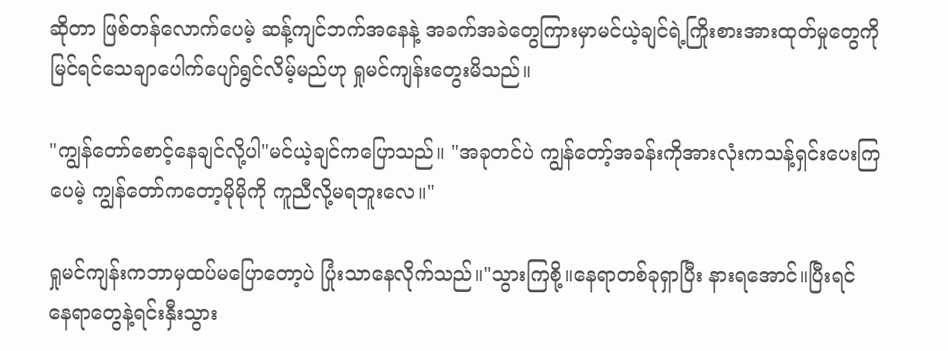ဆိုတာ ဖြစ်တန်လောက်ပေမဲ့ ဆန့်ကျင်ဘက်အနေနဲ့ အခက်အခဲတွေကြားမှာမင်ယဲ့ချင်ရဲ့ကြိုးစားအားထုတ်မှုတွေကို မြင်ရင်သေချာပေါက်ပျော်ရွင်လိမ့်မည်ဟု ရှုမင်ကျန်းတွေးမိသည်။

"ကျွန်တော်စောင့်နေချင်လို့ပါ"မင်ယဲ့ချင်ကပြောသည်။ "အခုတင်ပဲ ကျွန်တော့်အခန်းကိုအားလုံးကသန့်ရှင်းပေးကြပေမဲ့ ကျွန်တော်ကတော့မိုမိုကို ကူညီလို့မရဘူးလေ။"

ရှုမင်ကျန်းကဘာမှထပ်မပြောတော့ပဲ ပြုံးသာနေလိုက်သည်။"သွားကြစို့။နေရာတစ်ခုရှာပြီး နားရအောင်။ပြီးရင် နေရာတွေနဲ့ရင်းနှီးသွား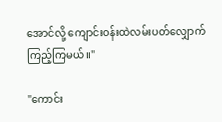အောင်လို့ ကျောင်းဝန်းထဲလမ်းပတ်လျှောက်ကြည့်ကြမယ်။"

"ကောင်း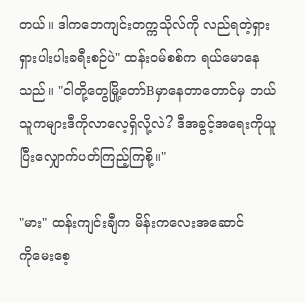တယ်။ ဒါကဘေကျင်းတက္ကသိုလ်ကို လည်ရတဲ့ရှားရှားပါးပါးခရီးစဉ်ပဲ" ထန်းဝမ်စစ်က ရယ်မောနေသည်။ "ငါတို့တွေမြို့တော်Bမှာနေတာတောင်မှ ဘယ်သူကများဒီကိုလာလေ့ရှိလို့လဲ? ဒီအခွင့်အရေးကိုယူပြီးလျှောက်ပတ်ကြည့်ကြစို့။"

"မား" ထန်းကျင်းချီက မိန်းကလေးအဆောင်ကို‌မေး‌စေ့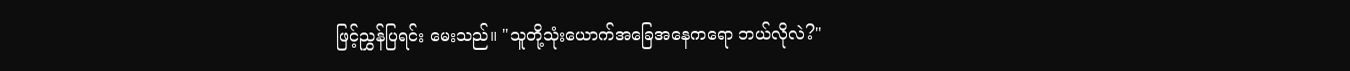ဖြင့်ညွှန်ပြရင်း မေးသည်။ "သူတို့သုံးယောက်အခြေအနေက‌ရော ဘယ်လိုလဲ?"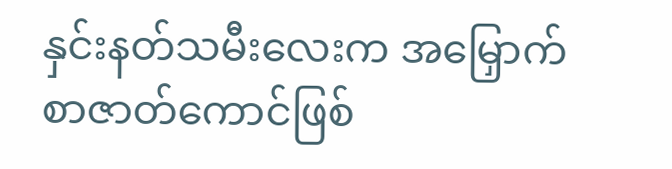နှင်းနတ်သမီးလေးက အမြှောက်စာဇာတ်ကောင်ဖြစ်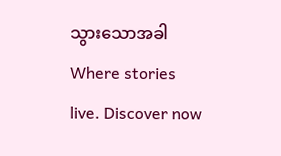သွားသောအခါWhere stories live. Discover now